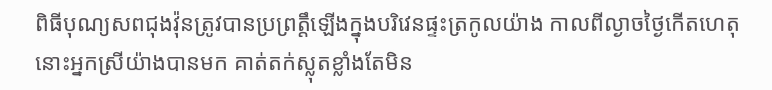ពិធីបុណ្យសពជុងវ៉ុនត្រូវបានប្រព្រត្តឹឡើងក្នុងបរិវេនផ្ទះត្រកូលយ៉ាង កាលពីល្ងាចថ្ងៃកើតហេតុនោះអ្នកស្រីយ៉ាងបានមក គាត់តក់ស្លុតខ្លាំងតែមិន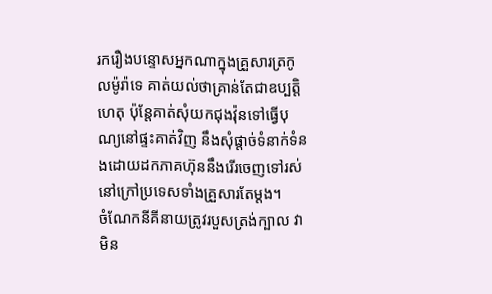រករឿងបន្ទោសអ្នកណាក្នុងគ្រួសារត្រកូលម៉ូរ៉ាទេ គាត់យល់ថាគ្រាន់តែជាឧប្បត្តិហេតុ ប៉ុន្តែគាត់សុំយកជុងវ៉ុនទៅធ្វើបុណ្យនៅផ្ទះគាត់វិញ នឹងសុំផ្ដាច់ទំនាក់ទំនងដោយដកភាគហ៊ុននឹងរើរចេញទៅរស់នៅក្រៅប្រទេសទាំងគ្រួសារតែម្ដង។
ចំណែកនីគីនាយត្រូវរបួសត្រង់ក្បាល វាមិន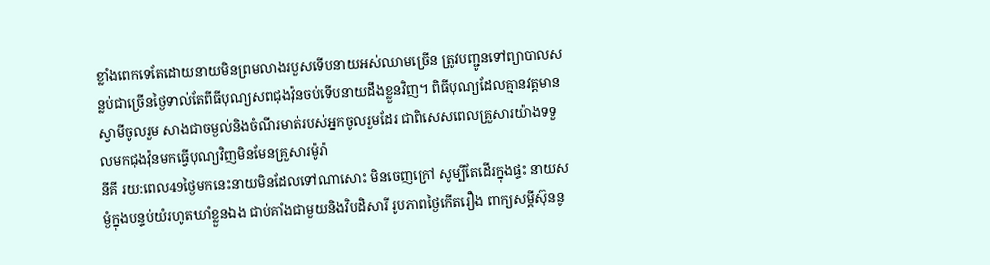ខ្លាំងពេកទេតែដោយនាយមិនព្រមលាងរបួសទើបនាយអស់ឈាមច្រើន ត្រូវបញ្ជូនទៅព្យាបាលសន្លប់ជាច្រើនថ្ងៃទាល់តែពីធីបុណ្យសពជុងវ៉ុនចប់ទើបនាយដឹងខ្លួនវិញ។ ពិធីបុណ្យដែលគ្មានវត្តមានស្វាមីចូលរួម សាងជាចម្ងល់និងចំណីរមាត់របស់អ្នកចូលរួមដែរ ជាពិសេសពេលគ្រួសារយ៉ាងទទួលមកជុងវ៉ុនមកធ្វើបុណ្យវិញមិនមែនគ្រួសារម៉ូរ៉ា
នីគី រយ:ពេល49ថ្ងៃមកនេះនាយមិនដែលទៅណាសោះ មិនចេញក្រៅ សូម្បីតែដើរក្នុងផ្ទះ នាយសម្ងំក្នុងបន្ទប់យំរហូតឃាំខ្លួនឯង ជាប់គាំងជាមួយនិងវិបដិសារី រូបភាពថ្ងៃកើតរឿង ពាក្យសម្ដីស៊ុននូ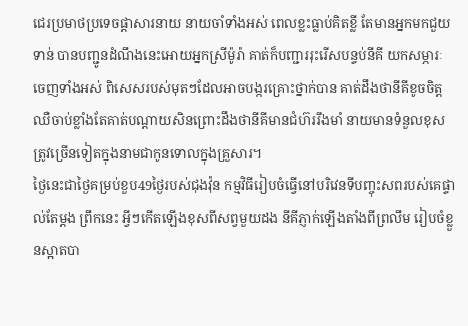ជេរប្រមាថប្រទេចផ្ដាសារនាយ នាយចាំទាំងអស់ ពេលខ្លះធ្លាប់គិតខ្លី តែមានអ្នកមកជួយទាន់ បានបញ្ជូនដំណឹងនេះអោយអ្នកស្រីម៉ូរ៉ា គាត់ក៏បញ្ជាររុះរើសបន្ទប់នីគី យកសម្ភារៈចេញទាំងអស់ ពិសេសរបស់មុតៗដែលអាចបង្ករគ្រោះថ្នាក់បាន គាត់ដឹងថានីគីខូចចិត្ត ឈឺចាប់ខ្លាំងតែគាត់បណ្ដាយសិនព្រោះដឹងថានីគីមានជំហ៊ររឹងមាំ នាយមានទំនួលខុសត្រូវច្រើនទៀតក្នុងនាមជាកូនទោលក្នុងគ្រួសារ។
ថ្ងៃនេះជាថ្ងៃគម្រប់ខួប49ថ្ងៃរបស់ជុងវ៉ុន កម្មវិធីរៀបចំធ្វើនៅបរិវេនទីបញ្ចុះសពរបស់គេផ្ទាល់តែម្ដង ព្រឹកនេះ អ្វីៗកើតឡើងខុសពីសព្វមួយដង នីគីភ្ញាក់ឡើងតាំងពីព្រលឹម រៀបចំខ្លួនស្អាតបា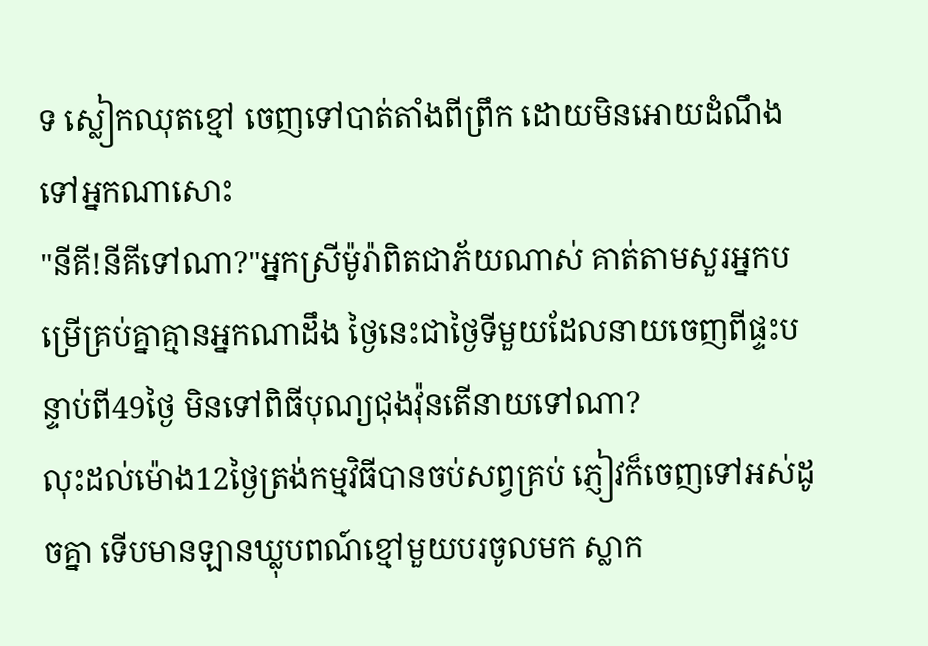ទ ស្លៀកឈុតខ្មៅ ចេញទៅបាត់តាំងពីព្រឹក ដោយមិនអោយដំណឹងទៅអ្នកណាសោះ
"នីគី!នីគីទៅណា?"អ្នកស្រីម៉ូរ៉ាពិតជាភ័យណាស់ គាត់តាមសួរអ្នកបម្រើគ្រប់គ្នាគ្មានអ្នកណាដឹង ថ្ងៃនេះជាថ្ងៃទីមួយដែលនាយចេញពីផ្ទះបន្ទាប់ពី49ថ្ងៃ មិនទៅពិធីបុណ្យជុងវ៉ុនតើនាយទៅណា?
លុះដល់ម៉ោង12ថ្ងៃត្រង់កម្មវិធីបានចប់សព្វគ្រប់ ភ្ញៀវក៏ចេញទៅអស់ដូចគ្នា ទើបមានឡានឃ្លុបពណ៍ខ្មៅមួយបរចូលមក ស្លាក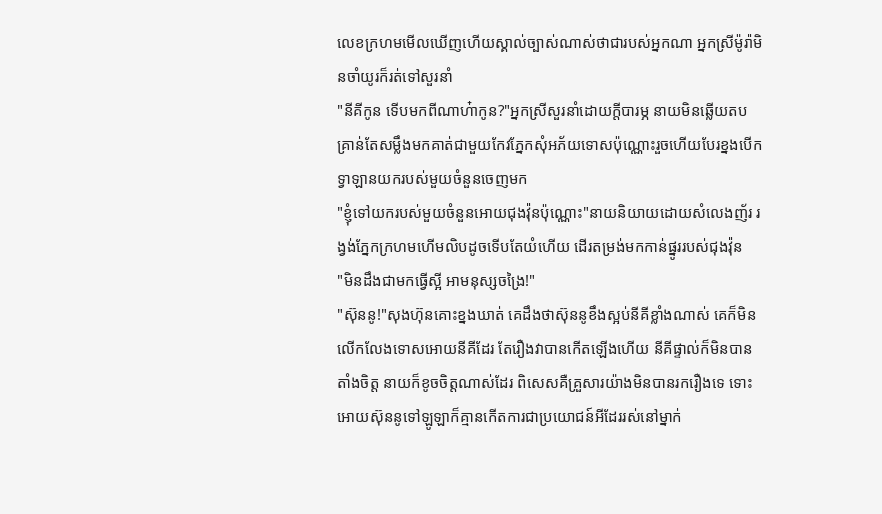លេខក្រហមមើលឃើញហើយស្គាល់ច្បាស់ណាស់ថាជារបស់អ្នកណា អ្នកស្រីម៉ូរ៉ាមិនចាំយូរក៏រត់ទៅសួរនាំ
"នីគីកូន ទើបមកពីណាហ៎ាកូន?"អ្នកស្រីសួរនាំដោយក្ដីបារម្ភ នាយមិនឆ្លើយតបគ្រាន់តែសម្លឹងមកគាត់ជាមួយកែវភ្នែកសុំអភ័យទោសប៉ុណ្ណោះរួចហើយបែរខ្នងបើកទ្វាឡានយករបស់មួយចំនួនចេញមក
"ខ្ញុំទៅយករបស់មួយចំនួនអោយជុងវ៉ុនប៉ុណ្ណោះ"នាយនិយាយដោយសំលេងញ័រ រង្វង់ភ្នែកក្រហមហើមលិបដូចទើបតែយំហើយ ដើរតម្រង់មកកាន់ផ្នូររបស់ជុងវ៉ុន
"មិនដឹងជាមកធ្វើស្អី អាមនុស្សចង្រៃ!"
"ស៊ុននូ!"សុងហ៊ុនគោះខ្នងឃាត់ គេដឹងថាស៊ុននូខឹងស្អប់នីគីខ្លាំងណាស់ គេក៏មិនលើកលែងទោសអោយនីគីដែរ តែរឿងវាបានកើតឡើងហើយ នីគីផ្ទាល់ក៏មិនបានតាំងចិត្ត នាយក៏ខូចចិត្តណាស់ដែរ ពិសេសគឺគ្រួសារយ៉ាងមិនបានរករឿងទេ ទោះអោយស៊ុននូទៅឡូឡាក៏គ្មានកើតការជាប្រយោជន៍អីដែររស់នៅម្នាក់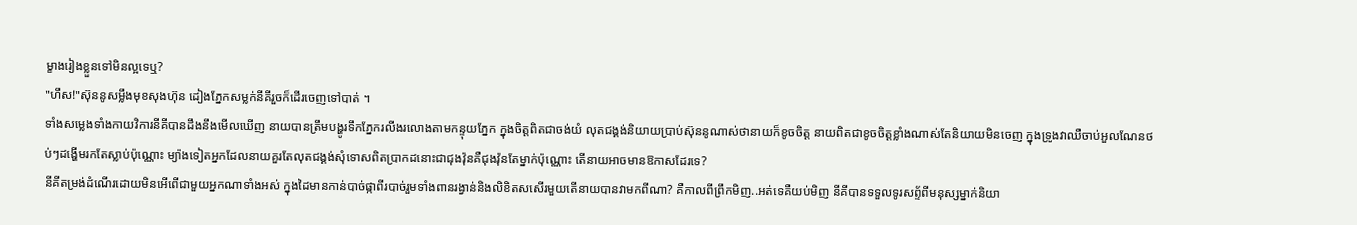ម្ខាងរៀងខ្លួនទៅមិនល្អទេឬ?
"ហឹស!"ស៊ុននូសម្លឹងមុខសុងហ៊ុន ដៀងភ្នែកសម្លក់នីគីរួចក៏ដើរចេញទៅបាត់ ។
ទាំងសម្លេងទាំងកាយវិការនីគីបានដឹងនឹងមើលឃើញ នាយបានត្រឹមបង្ហូរទឹកភ្នែករលីងរលោងតាមកន្ទុយភ្នែក ក្នុងចិត្តពិតជាចង់យំ លុតជង្គង់និយាយប្រាប់ស៊ុននូណាស់ថានាយក៏ខូចចិត្ត នាយពិតជាខូចចិត្តខ្លាំងណាស់តែនិយាយមិនចេញ ក្នុងទ្រូងវាឈឺចាប់អួលណែនថប់ៗដង្ហើមរកតែស្លាប់ប៉ុណ្ណោះ ម្យ៉ាងទៀតអ្នកដែលនាយគួរតែលុតជង្គង់សុំទោសពិតប្រាកដនោះជាជុងវ៉ុនគឺជុងវ៉ុនតែម្នាក់ប៉ុណ្ណោះ តើនាយអាចមានឱកាសដែរទេ?
នីគីតម្រង់ដំណើរដោយមិនអើពើជាមួយអ្នកណាទាំងអស់ ក្នុងដៃមានកាន់បាច់ផ្កាពីរបាច់រួមទាំងពានរង្វាន់និងលិខិតសសើរមួយតើនាយបានវាមកពីណា? គឺកាលពីព្រឹកមិញ..អត់ទេគឺយប់មិញ នីគីបានទទួលទូរសព្ទ័ពីមនុស្សម្នាក់និយា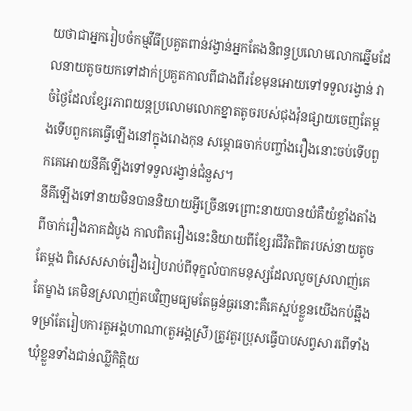យថាជាអ្នករៀបចំកម្មវីធីប្រគួតពាន់វង្វាន់អ្នកតែងនិពន្ធប្រលោមលោកឆ្នើមដែលនាយតូចយកទៅដាក់ប្រគួតកាលពីជាងពីរខែមុនអោយទៅទទួលរង្វាន់ វាចំថ្ងៃដែលខ្សែរភាពយន្តប្រលោមលោកខ្នាតតូចរបស់ជុងវ៉ុនផ្សាយចេញតែម្តងទើបពួកគេធ្វើឡើងនៅក្នុងរោងកុន សម្ភោធចាក់បញ្ចាំងរឿងនោះចប់ទើបពួកគេអោយនីគីឡើងទៅទទួលរង្វាន់ជំនួស។
នីគីឡើងទៅនាយមិនបាននិយាយអ្វីច្រើនទេព្រោះនាយបានយំគឺយំខ្លាំងតាំងពីចាក់រឿងភាគដំបូង កាលពិតរឿងនេះនិយាយពីខ្សែរជីវិតពិតរបស់នាយតូចតែម្ដង ពិសេសសាច់រឿងរៀបរាប់ពីទុក្ខលំបាកមនុស្សដែលលួចស្រលាញ់គេតែម្ខាង គេមិនស្រលាញ់តបវិញមធ្យមតែធ្ងន់ធ្ងរនោះគឺគេស្អប់ខ្លួនយើងកប់ឆ្អឹង ទម្រាំតែរៀបការតួអង្គហាណា(តួអង្គស្រី)ត្រូវតួរប្រុសធ្វើបាបសព្វសារពើទាំងឃុំខ្លួនទាំងជាន់ឈ្លីកិត្តិយ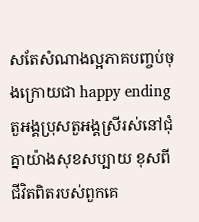សតែសំណាងល្អភាគបញ្ចប់ចុងក្រោយជា happy ending តួអង្គប្រុសតួអង្គស្រីរស់នៅជុំគ្នាយ៉ាងសុខសប្បាយ ខុសពីជីវិតពិតរបស់ពួកគេ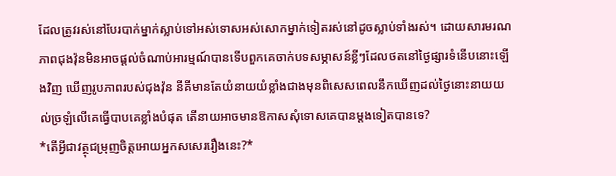ដែលត្រូវរស់នៅបែរបាក់ម្នាក់ស្លាប់ទៅអស់ទោសអស់សោកម្នាក់ទៀតរស់នៅដូចស្លាប់ទាំងរស់។ ដោយសារមរណភាពជុងវ៉ុនមិនអាចផ្ដល់ចំណាប់អារម្មណ៍បានទើបពួកគេចាក់បទសម្ភាសន៍ខ្លីៗដែលថតនៅថ្ងៃផ្សារទំនើបនោះឡើងវិញ ឃើញរូបភាពរបស់ជុងវ៉ុន នីគីមានតែយំនាយយំខ្លាំងជាងមុនពិសេសពេលនឹកឃើញដល់ថ្ងៃនោះនាយយល់ច្រឡំលើគេធ្វើបាបគេខ្លាំងបំផុត តើនាយអាចមានឱកាសសុំទោសគេបានម្ដងទៀតបានទេ?
*តើអ្វីជាវត្ថុជម្រុញចិត្តអោយអ្នកសសេររឿងនេះ?*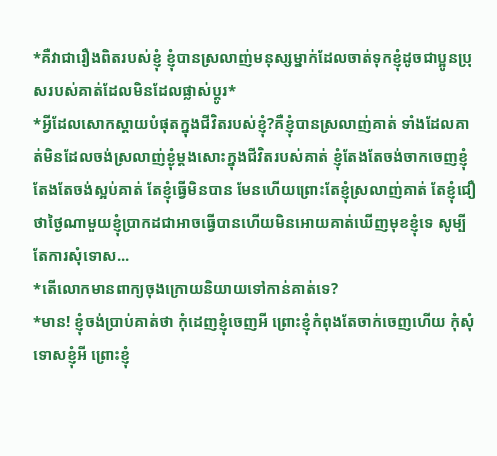*គឺវាជារឿងពិតរបស់ខ្ញុំ ខ្ញុំបានស្រលាញ់មនុស្សម្នាក់ដែលចាត់ទុកខ្ញុំដូចជាប្អូនប្រុសរបស់គាត់ដែលមិនដែលផ្លាស់ប្ដូរ*
*អ្វីដែលសោកស្តាយបំផុតក្នុងជីវិតរបស់ខ្ញុំ?គឺខ្ញុំបានស្រលាញ់គាត់ ទាំងដែលគាត់មិនដែលចង់ស្រលាញ់ខ្ងុំម្ដងសោះក្នុងជីវិតរបស់គាត់ ខ្ញុំតែងតែចង់ចាកចេញខ្ញុំតែងតែចង់ស្អប់គាត់ តែខ្ញុំធ្វើមិនបាន មែនហើយព្រោះតែខ្ញុំស្រលាញ់គាត់ តែខ្ញុំជឿថាថ្ងៃណាមួយខ្ញុំប្រាកដជាអាចធ្វើបានហើយមិនអោយគាត់ឃើញមុខខ្ញុំទេ សូម្បីតែការសុំទោស...
*តើលោកមានពាក្យចុងក្រោយនិយាយទៅកាន់គាត់ទេ?
*មាន! ខ្ញុំចង់ប្រាប់គាត់ថា កុំដេញខ្ញុំចេញអី ព្រោះខ្ញុំកំពុងតែចាក់ចេញហើយ កុំសុំទោសខ្ញុំអី ព្រោះខ្ញុំ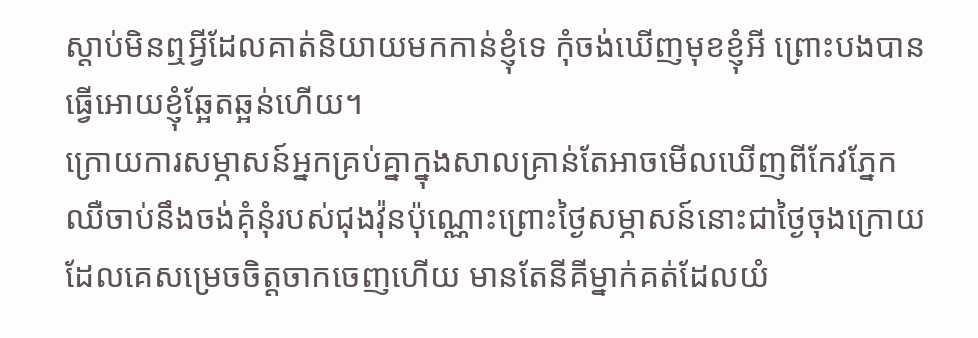ស្ដាប់មិនឮអ្វីដែលគាត់និយាយមកកាន់ខ្ញុំទេ កុំចង់ឃើញមុខខ្ញុំអី ព្រោះបងបានធ្វើអោយខ្ញុំឆ្អែតឆ្អន់ហើយ។
ក្រោយការសម្ភាសន៍អ្នកគ្រប់គ្នាក្នុងសាលគ្រាន់តែអាចមើលឃើញពីកែវភ្នែកឈឺចាប់នឹងចង់គុំនុំរបស់ជុងវ៉ុនប៉ុណ្ណោះព្រោះថ្ងៃសម្ភាសន៍នោះជាថ្ងៃចុងក្រោយដែលគេសម្រេចចិត្តចាកចេញហើយ មានតែនីគីម្នាក់គត់ដែលយំ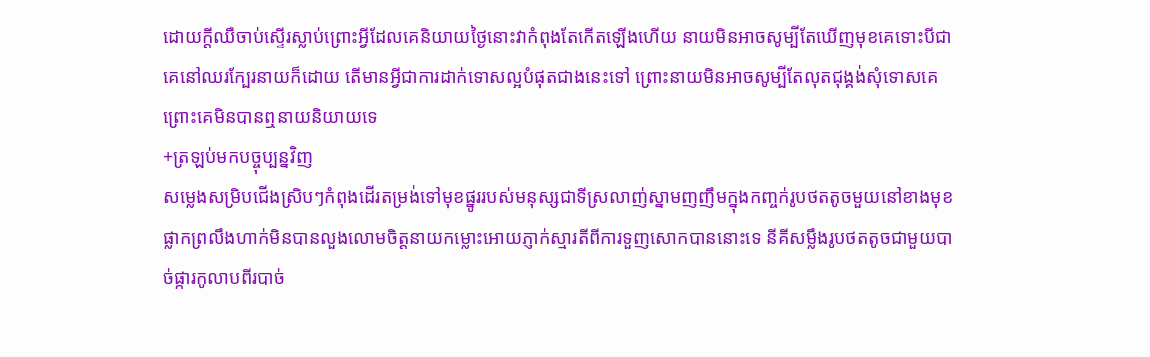ដោយក្ដីឈឺចាប់ស្ទើរស្លាប់ព្រោះអ្វីដែលគេនិយាយថ្ងៃនោះវាកំពុងតែកើតឡើងហើយ នាយមិនអាចសូម្បីតែឃើញមុខគេទោះបីជាគេនៅឈរក្បែរនាយក៏ដោយ តើមានអ្វីជាការដាក់ទោសល្អបំផុតជាងនេះទៅ ព្រោះនាយមិនអាចសូម្បីតែលុតជុង្គង់សុំទោសគេព្រោះគេមិនបានឮនាយនិយាយទេ
+ត្រឡប់មកបច្ចុប្បន្នវិញ
សម្លេងសម្រិបជើងស្រិបៗកំពុងដើរតម្រង់ទៅមុខផ្នូររបស់មនុស្សជាទីស្រលាញ់ស្នាមញញឹមក្នុងកញ្ចក់រូបថតតូចមួយនៅខាងមុខផ្លាកព្រលឹងហាក់មិនបានលួងលោមចិត្តនាយកម្លោះអោយភ្ញាក់ស្មារតីពីការទួញសោកបាននោះទេ នីគីសម្លឹងរូបថតតូចជាមួយបាច់ផ្ការកូលាបពីរបាច់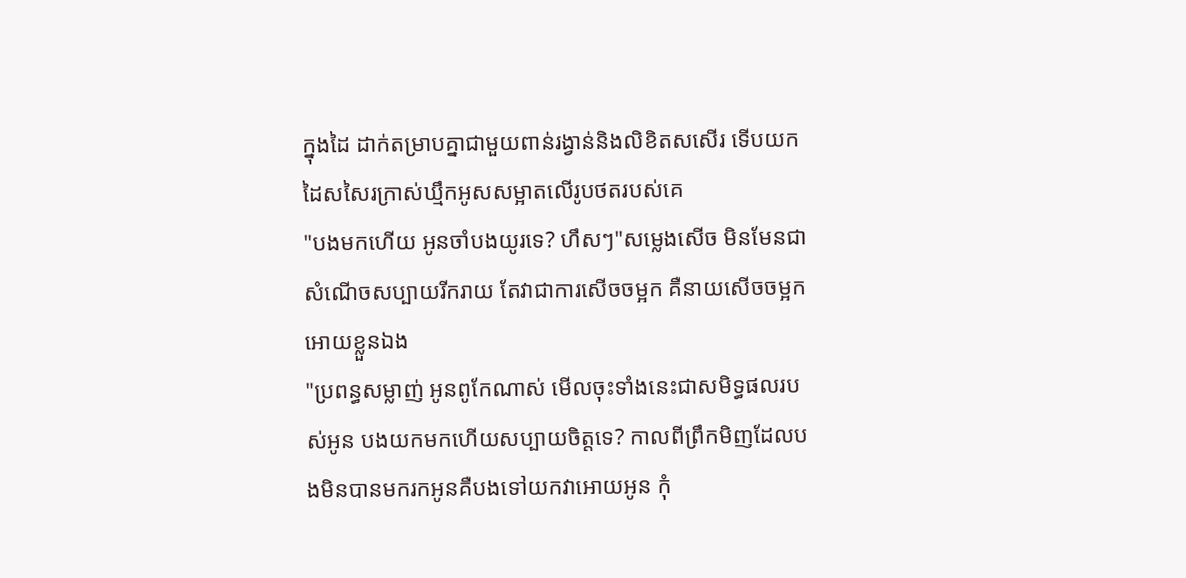ក្នុងដៃ ដាក់តម្រាបគ្នាជាមួយពាន់រង្វាន់និងលិខិតសសើរ ទើបយកដៃសសៃរក្រាស់ឃ្មឹកអូសសម្អាតលើរូបថតរបស់គេ
"បងមកហើយ អូនចាំបងយូរទេ? ហឹសៗ"សម្លេងសើច មិនមែនជាសំណើចសប្បាយរីករាយ តែវាជាការសើចចម្អក គឺនាយសើចចម្អកអោយខ្លួនឯង
"ប្រពន្ធសម្លាញ់ អូនពូកែណាស់ មើលចុះទាំងនេះជាសមិទ្ធផលរបស់អូន បងយកមកហើយសប្បាយចិត្តទេ? កាលពីព្រឹកមិញដែលបងមិនបានមករកអូនគឺបងទៅយកវាអោយអូន កុំ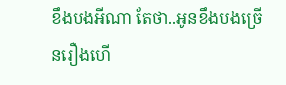ខឹងបងអីណា តែថា..អូនខឹងបងច្រើនរឿងហើ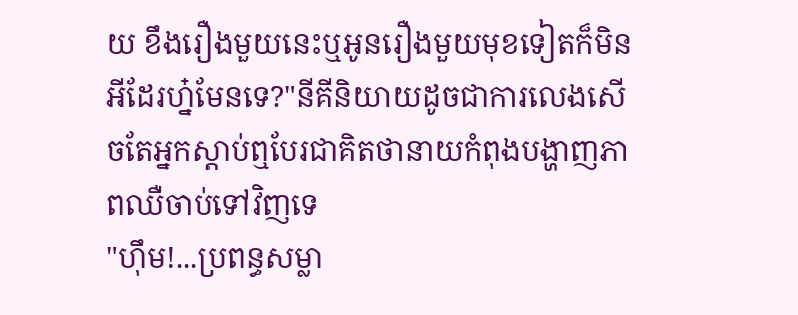យ ខឹងរឿងមួយនេះឬអូនរឿងមួយមុខទៀតក៏មិនអីដែរហ្ន៎មែនទេ?"នីគីនិយាយដូចជាការលេងសើចតែអ្នកស្ដាប់ឮបែរជាគិតថានាយកំពុងបង្ហាញភាពឈឺចាប់ទៅវិញទេ
"ហ៊ឹម!...ប្រពន្ធសម្លា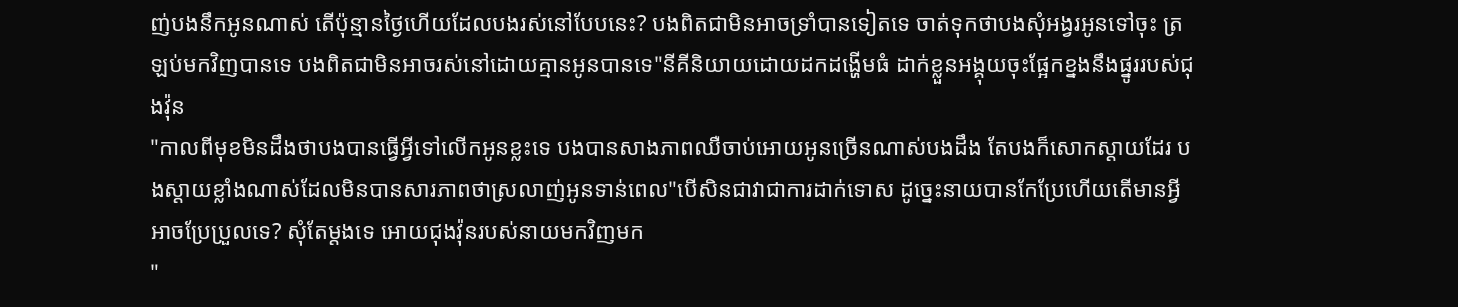ញ់បងនឹកអូនណាស់ តើប៉ុន្មានថ្ងៃហើយដែលបងរស់នៅបែបនេះ? បងពិតជាមិនអាចទ្រាំបានទៀតទេ ចាត់ទុកថាបងសុំអង្វរអូនទៅចុះ ត្រឡប់មកវិញបានទេ បងពិតជាមិនអាចរស់នៅដោយគ្មានអូនបានទេ"នីគីនិយាយដោយដកដង្ហើមធំ ដាក់ខ្លួនអង្គុយចុះផ្អែកខ្នងនឹងផ្នូររបស់ជុងវ៉ុន
"កាលពីមុខមិនដឹងថាបងបានធ្វើអ្វីទៅលើកអូនខ្លះទេ បងបានសាងភាពឈឺចាប់អោយអូនច្រើនណាស់បងដឹង តែបងក៏សោកស្ដាយដែរ បងស្ដាយខ្លាំងណាស់ដែលមិនបានសារភាពថាស្រលាញ់អូនទាន់ពេល"បើសិនជាវាជាការដាក់ទោស ដូច្នេះនាយបានកែប្រែហើយតើមានអ្វីអាចប្រែប្រួលទេ? សុំតែម្ដងទេ អោយជុងវ៉ុនរបស់នាយមកវិញមក
"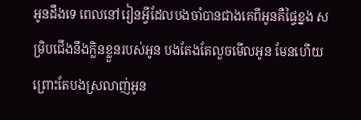អូនដឹងទេ ពេលនៅរៀនអ្វីដែលបងចាំបានជាងគេពីអូនគឺផ្ទៃខ្នង សម្រិបជើងនឹងក្លិនខ្លួនរបស់អូន បងតែងតែលួចមើលអូន មែនហើយព្រោះតែបងស្រលាញ់អូន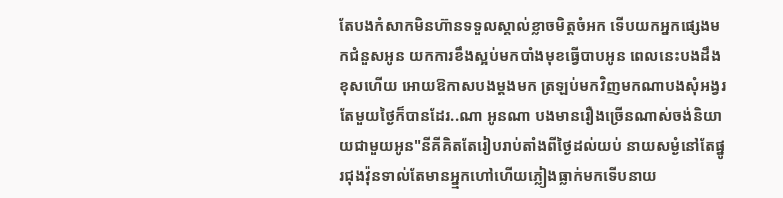តែបងកំសាកមិនហ៊ានទទួលស្គាល់ខ្លាចមិត្តចំអក ទើបយកអ្នកផ្សេងមកជំនួសអូន យកការខឹងស្អប់មកបាំងមុខធ្វើបាបអូន ពេលនេះបងដឹងខុសហើយ អោយឱកាសបងម្ដងមក ត្រឡប់មកវិញមកណាបងសុំអង្វរ តែមួយថ្ងៃក៏បានដែរ..ណា អូនណា បងមានរឿងច្រើនណាស់ចង់និយាយជាមួយអូន"នីគីគិតតែរៀបរាប់តាំងពីថ្ងៃដល់យប់ នាយសម្ងំនៅតែផ្នូរជុងវ៉ុនទាល់តែមានអ្ន្មកហៅហើយភ្លៀងធ្លាក់មកទើបនាយ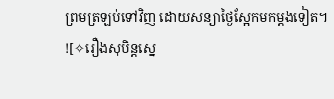ព្រមត្រឡប់ទៅវិញ ដោយសន្យាថ្ងៃស្អែកមកម្ដងទៀត។
![✧រឿងសុបិន្ដស្នេ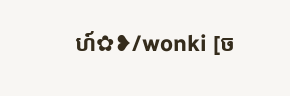ហ៍✿❥/wonki [ច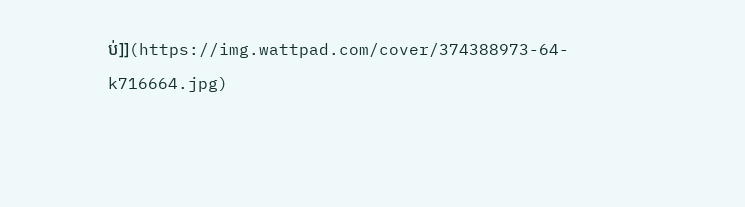ប់]](https://img.wattpad.com/cover/374388973-64-k716664.jpg)